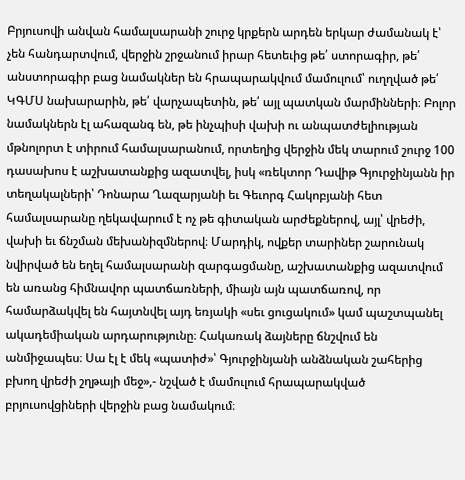Բրյուսովի անվան համալսարանի շուրջ կրքերն արդեն երկար ժամանակ է՝ չեն հանդարտվում, վերջին շրջանում իրար հետեւից թե՛ ստորագիր, թե՛ անստորագիր բաց նամակներ են հրապարակվում մամուլում՝ ուղղված թե՛ ԿԳՄՍ նախարարին, թե՛ վարչապետին, թե՛ այլ պատկան մարմինների։ Բոլոր նամակներն էլ ահազանգ են, թե ինչպիսի վախի ու անպատժելիության մթնոլորտ է տիրում համալսարանում, որտեղից վերջին մեկ տարում շուրջ 100 դասախոս է աշխատանքից ազատվել, իսկ «ռեկտոր Դավիթ Գյուրջինյանն իր տեղակալների՝ Դոնարա Ղազարյանի եւ Գեւորգ Հակոբյանի հետ համալսարանը ղեկավարում է ոչ թե գիտական արժեքներով, այլ՝ վրեժի, վախի եւ ճնշման մեխանիզմներով։ Մարդիկ, ովքեր տարիներ շարունակ նվիրված են եղել համալսարանի զարգացմանը, աշխատանքից ազատվում են առանց հիմնավոր պատճառների, միայն այն պատճառով, որ համարձակվել են հայտնվել այդ եռյակի «սեւ ցուցակում» կամ պաշտպանել ակադեմիական արդարությունը։ Հակառակ ձայները ճնշվում են անմիջապես։ Սա էլ է մեկ «պատիժ»՝ Գյուրջինյանի անձնական շահերից բխող վրեժի շղթայի մեջ»,- նշված է մամուլում հրապարակված բրյուսովցիների վերջին բաց նամակում։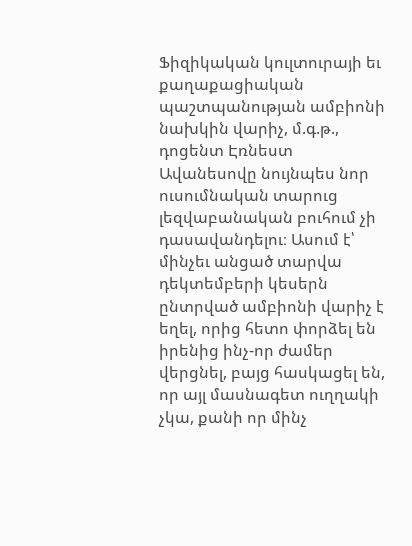Ֆիզիկական կուլտուրայի եւ քաղաքացիական պաշտպանության ամբիոնի նախկին վարիչ, մ.գ.թ., դոցենտ Էռնեստ Ավանեսովը նույնպես նոր ուսումնական տարուց լեզվաբանական բուհում չի դասավանդելու։ Ասում է՝ մինչեւ անցած տարվա դեկտեմբերի կեսերն ընտրված ամբիոնի վարիչ է եղել, որից հետո փորձել են իրենից ինչ-որ ժամեր վերցնել, բայց հասկացել են, որ այլ մասնագետ ուղղակի չկա, քանի որ մինչ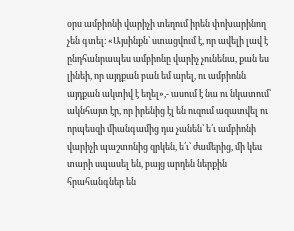օրս ամբիոնի վարիչի տեղում իրեն փոխարինող չեն գտել։ «Այսինքն՝ ստացվում է, որ ավելի լավ է ընդհանրապես ամբիոնը վարիչ չունենա, քան ես լինեի, որ այդքան բան եմ արել, ու ամբիոնն այդքան ակտիվ է եղել»,- ասում է նա ու նկատում՝ ակնհայտ էր, որ իրենից էլ են ուզում ազատվել ու որպեսզի միանգամից դա չանեն՝ ե՛ւ ամբիոնի վարիչի պաշտոնից զրկեն, ե՛ւ՝ ժամերից, մի կես տարի սպասել են, բայց արդեն ներքին հրահանգներ են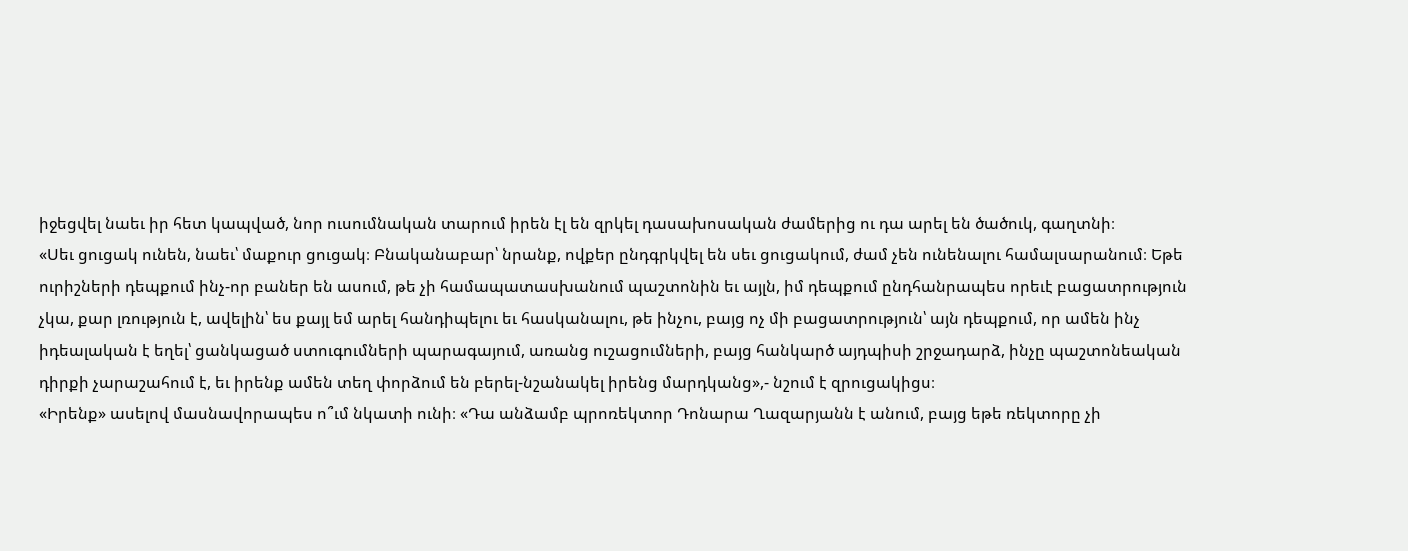իջեցվել նաեւ իր հետ կապված, նոր ուսումնական տարում իրեն էլ են զրկել դասախոսական ժամերից ու դա արել են ծածուկ, գաղտնի։
«Սեւ ցուցակ ունեն, նաեւ՝ մաքուր ցուցակ։ Բնականաբար՝ նրանք, ովքեր ընդգրկվել են սեւ ցուցակում, ժամ չեն ունենալու համալսարանում։ Եթե ուրիշների դեպքում ինչ-որ բաներ են ասում, թե չի համապատասխանում պաշտոնին եւ այլն, իմ դեպքում ընդհանրապես որեւէ բացատրություն չկա, քար լռություն է, ավելին՝ ես քայլ եմ արել հանդիպելու եւ հասկանալու, թե ինչու, բայց ոչ մի բացատրություն՝ այն դեպքում, որ ամեն ինչ իդեալական է եղել՝ ցանկացած ստուգումների պարագայում, առանց ուշացումների, բայց հանկարծ այդպիսի շրջադարձ, ինչը պաշտոնեական դիրքի չարաշահում է, եւ իրենք ամեն տեղ փորձում են բերել-նշանակել իրենց մարդկանց»,- նշում է զրուցակիցս։
«Իրենք» ասելով մասնավորապես ո՞ւմ նկատի ունի։ «Դա անձամբ պրոռեկտոր Դոնարա Ղազարյանն է անում, բայց եթե ռեկտորը չի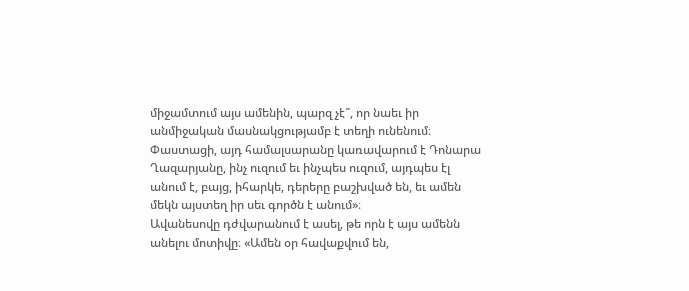միջամտում այս ամենին, պարզ չէ՞, որ նաեւ իր անմիջական մասնակցությամբ է տեղի ունենում։ Փաստացի, այդ համալսարանը կառավարում է Դոնարա Ղազարյանը, ինչ ուզում եւ ինչպես ուզում, այդպես էլ անում է, բայց, իհարկե, դերերը բաշխված են, եւ ամեն մեկն այստեղ իր սեւ գործն է անում»։
Ավանեսովը դժվարանում է ասել, թե որն է այս ամենն անելու մոտիվը։ «Ամեն օր հավաքվում են,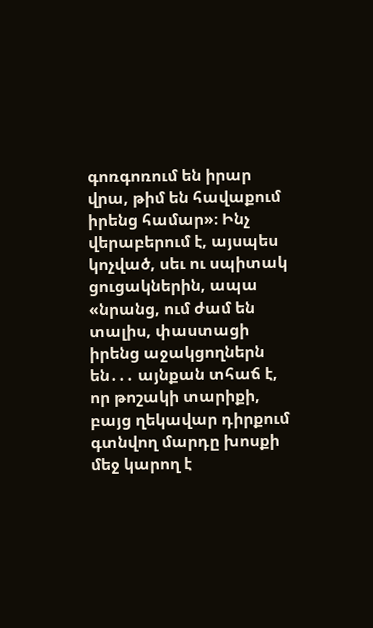գոռգոռում են իրար վրա, թիմ են հավաքում իրենց համար»։ Ինչ վերաբերում է, այսպես կոչված, սեւ ու սպիտակ ցուցակներին, ապա «նրանց, ում ժամ են տալիս, փաստացի իրենց աջակցողներն են․․․ այնքան տհաճ է, որ թոշակի տարիքի, բայց ղեկավար դիրքում գտնվող մարդը խոսքի մեջ կարող է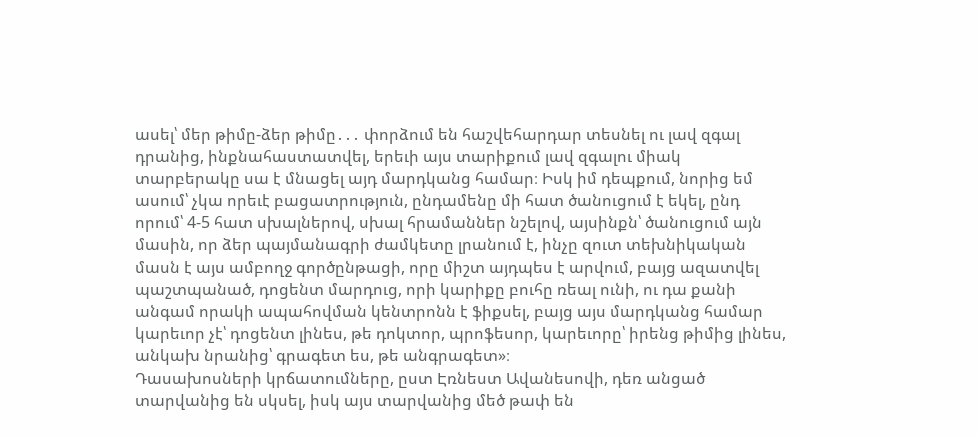ասել՝ մեր թիմը-ձեր թիմը․․․ փորձում են հաշվեհարդար տեսնել ու լավ զգալ դրանից, ինքնահաստատվել, երեւի այս տարիքում լավ զգալու միակ տարբերակը սա է մնացել այդ մարդկանց համար։ Իսկ իմ դեպքում, նորից եմ ասում՝ չկա որեւէ բացատրություն, ընդամենը մի հատ ծանուցում է եկել, ընդ որում՝ 4-5 հատ սխալներով, սխալ հրամաններ նշելով, այսինքն՝ ծանուցում այն մասին, որ ձեր պայմանագրի ժամկետը լրանում է, ինչը զուտ տեխնիկական մասն է այս ամբողջ գործընթացի, որը միշտ այդպես է արվում, բայց ազատվել պաշտպանած, դոցենտ մարդուց, որի կարիքը բուհը ռեալ ունի, ու դա քանի անգամ որակի ապահովման կենտրոնն է ֆիքսել, բայց այս մարդկանց համար կարեւոր չէ՝ դոցենտ լինես, թե դոկտոր, պրոֆեսոր, կարեւորը՝ իրենց թիմից լինես, անկախ նրանից՝ գրագետ ես, թե անգրագետ»։
Դասախոսների կրճատումները, ըստ Էռնեստ Ավանեսովի, դեռ անցած տարվանից են սկսել, իսկ այս տարվանից մեծ թափ են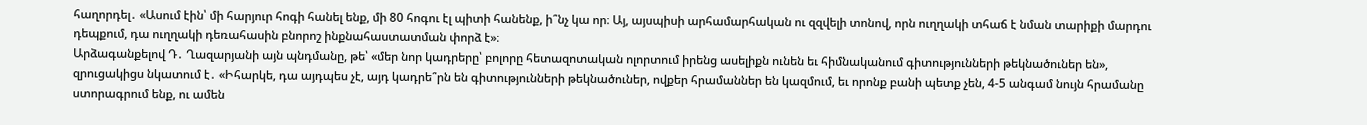հաղորդել․ «Ասում էին՝ մի հարյուր հոգի հանել ենք, մի 80 հոգու էլ պիտի հանենք, ի՞նչ կա որ։ Այ, այսպիսի արհամարհական ու զզվելի տոնով, որն ուղղակի տհաճ է նման տարիքի մարդու դեպքում, դա ուղղակի դեռահասին բնորոշ ինքնահաստատման փորձ է»։
Արձագանքելով Դ․ Ղազարյանի այն պնդմանը, թե՝ «մեր նոր կադրերը՝ բոլորը հետազոտական ոլորտում իրենց ասելիքն ունեն եւ հիմնականում գիտությունների թեկնածուներ են», զրուցակիցս նկատում է․ «Իհարկե, դա այդպես չէ, այդ կադրե՞րն են գիտությունների թեկնածուներ, ովքեր հրամաններ են կազմում, եւ որոնք բանի պետք չեն, 4-5 անգամ նույն հրամանը ստորագրում ենք, ու ամեն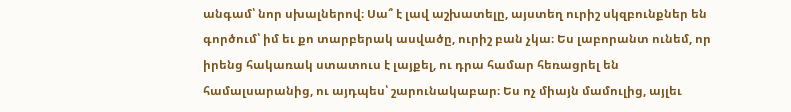անգամ՝ նոր սխալներով։ Սա՞ է լավ աշխատելը, այստեղ ուրիշ սկզբունքներ են գործում՝ իմ եւ քո տարբերակ ասվածը, ուրիշ բան չկա։ Ես լաբորանտ ունեմ, որ իրենց հակառակ ստատուս է լայքել, ու դրա համար հեռացրել են համալսարանից, ու այդպես՝ շարունակաբար։ Ես ոչ միայն մամուլից, այլեւ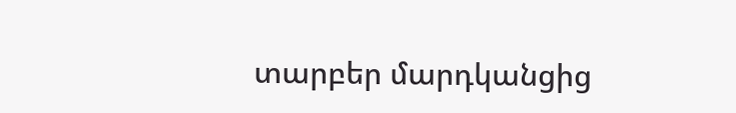տարբեր մարդկանցից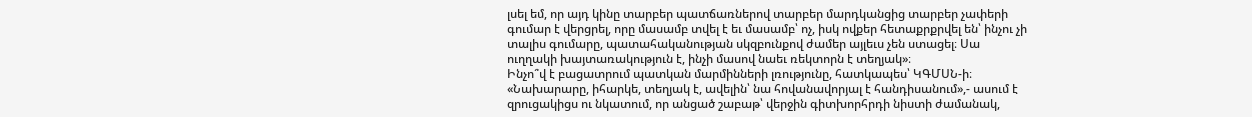լսել եմ, որ այդ կինը տարբեր պատճառներով տարբեր մարդկանցից տարբեր չափերի գումար է վերցրել, որը մասամբ տվել է եւ մասամբ՝ ոչ, իսկ ովքեր հետաքրքրվել են՝ ինչու չի տալիս գումարը, պատահականության սկզբունքով ժամեր այլեւս չեն ստացել։ Սա ուղղակի խայտառակություն է, ինչի մասով նաեւ ռեկտորն է տեղյակ»։
Ինչո՞վ է բացատրում պատկան մարմինների լռությունը, հատկապես՝ ԿԳՄՍՆ-ի։ «Նախարարը, իհարկե, տեղյակ է, ավելին՝ նա հովանավորյալ է հանդիսանում»,- ասում է զրուցակիցս ու նկատում, որ անցած շաբաթ՝ վերջին գիտխորհրդի նիստի ժամանակ,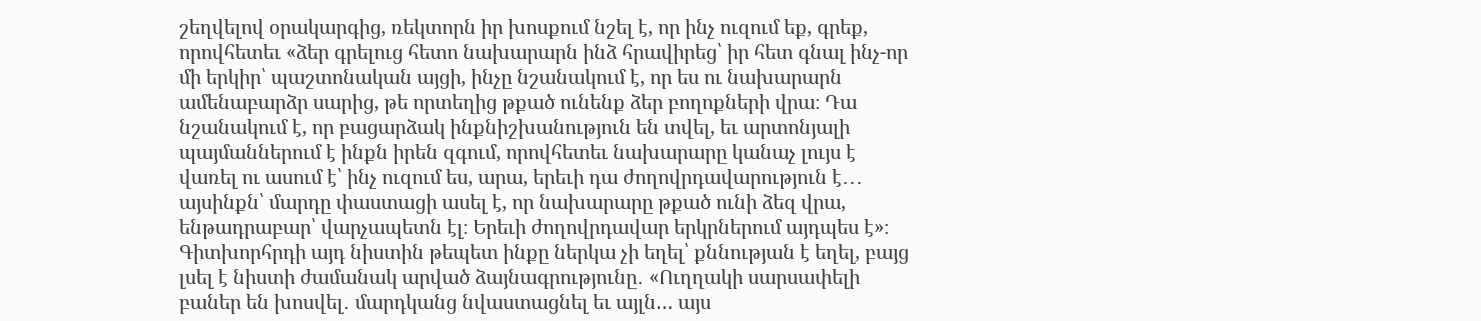շեղվելով օրակարգից, ռեկտորն իր խոսքում նշել է, որ ինչ ուզում եք, գրեք, որովհետեւ «ձեր գրելուց հետո նախարարն ինձ հրավիրեց՝ իր հետ գնալ ինչ-որ մի երկիր՝ պաշտոնական այցի, ինչը նշանակում է, որ ես ու նախարարն ամենաբարձր սարից, թե որտեղից թքած ունենք ձեր բողոքների վրա։ Դա նշանակում է, որ բացարձակ ինքնիշխանություն են տվել, եւ արտոնյալի պայմաններում է ինքն իրեն զգում, որովհետեւ նախարարը կանաչ լույս է վառել ու ասում է՝ ինչ ուզում ես, արա, երեւի դա ժողովրդավարություն է․․․ այսինքն՝ մարդը փաստացի ասել է, որ նախարարը թքած ունի ձեզ վրա, ենթադրաբար՝ վարչապետն էլ։ Երեւի ժողովրդավար երկրներում այդպես է»։ Գիտխորհրդի այդ նիստին թեպետ ինքը ներկա չի եղել՝ քննության է եղել, բայց լսել է նիստի ժամանակ արված ձայնագրությունը․ «Ուղղակի սարսափելի բաներ են խոսվել․ մարդկանց նվաստացնել եւ այլն… այս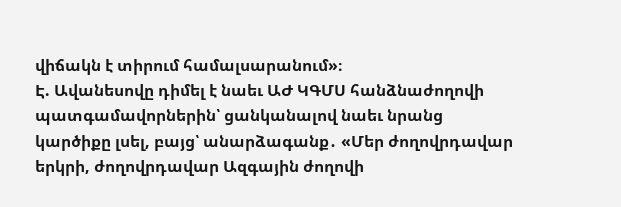վիճակն է տիրում համալսարանում»։
Է. Ավանեսովը դիմել է նաեւ ԱԺ ԿԳՄՍ հանձնաժողովի պատգամավորներին՝ ցանկանալով նաեւ նրանց կարծիքը լսել, բայց՝ անարձագանք․ «Մեր ժողովրդավար երկրի, ժողովրդավար Ազգային ժողովի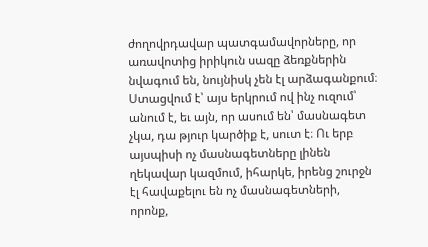ժողովրդավար պատգամավորները, որ առավոտից իրիկուն սազը ձեռքներին նվագում են, նույնիսկ չեն էլ արձագանքում։ Ստացվում է՝ այս երկրում ով ինչ ուզում՝ անում է, եւ այն, որ ասում են՝ մասնագետ չկա, դա թյուր կարծիք է, սուտ է։ Ու երբ այսպիսի ոչ մասնագետները լինեն ղեկավար կազմում, իհարկե, իրենց շուրջն էլ հավաքելու են ոչ մասնագետների, որոնք,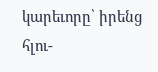կարեւորը՝ իրենց հլու-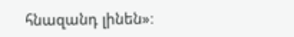հնազանդ լինեն»։